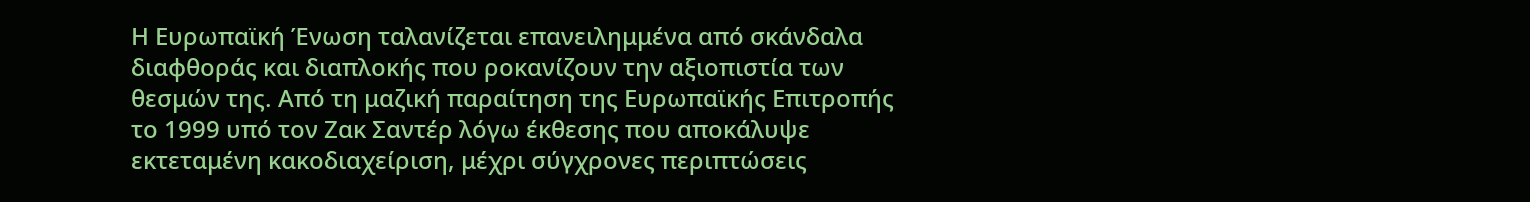Η Ευρωπαϊκή Ένωση ταλανίζεται επανειλημμένα από σκάνδαλα διαφθοράς και διαπλοκής που ροκανίζουν την αξιοπιστία των θεσμών της. Από τη μαζική παραίτηση της Ευρωπαϊκής Επιτροπής το 1999 υπό τον Ζακ Σαντέρ λόγω έκθεσης που αποκάλυψε εκτεταμένη κακοδιαχείριση, μέχρι σύγχρονες περιπτώσεις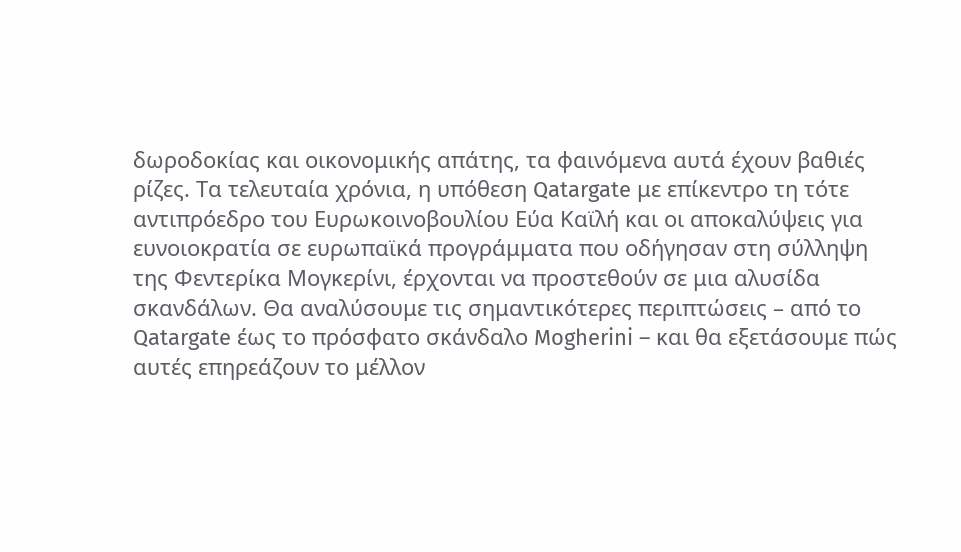δωροδοκίας και οικονομικής απάτης, τα φαινόμενα αυτά έχουν βαθιές ρίζες. Τα τελευταία χρόνια, η υπόθεση Qatargate με επίκεντρο τη τότε αντιπρόεδρο του Ευρωκοινοβουλίου Εύα Καϊλή και οι αποκαλύψεις για ευνοιοκρατία σε ευρωπαϊκά προγράμματα που οδήγησαν στη σύλληψη της Φεντερίκα Μογκερίνι, έρχονται να προστεθούν σε μια αλυσίδα σκανδάλων. Θα αναλύσουμε τις σημαντικότερες περιπτώσεις – από το Qatargate έως το πρόσφατο σκάνδαλο Mogherini – και θα εξετάσουμε πώς αυτές επηρεάζουν το μέλλον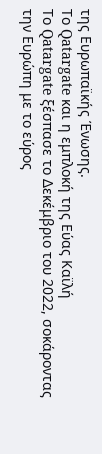της Ευρωπαϊκής Ένωσης.
Το Qatargate και η εμπλοκή της Εύας Καϊλή
Το Qatargate ξέσπασε το Δεκέμβριο του 2022, σοκάροντας την Ευρώπη με το εύρος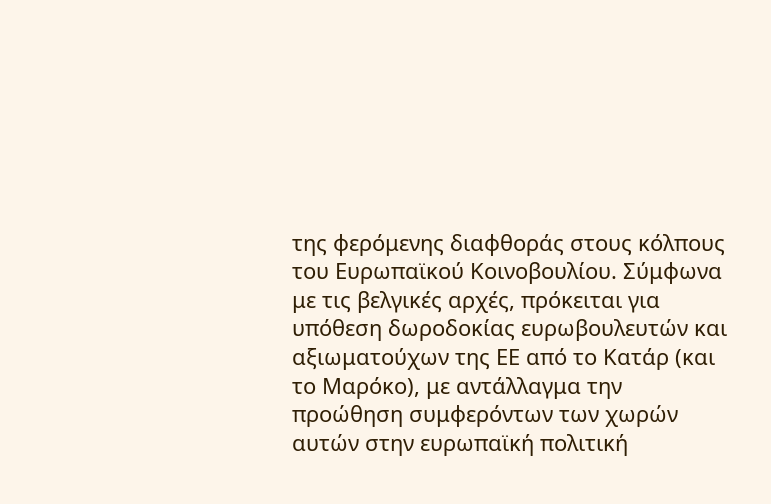της φερόμενης διαφθοράς στους κόλπους του Ευρωπαϊκού Κοινοβουλίου. Σύμφωνα με τις βελγικές αρχές, πρόκειται για υπόθεση δωροδοκίας ευρωβουλευτών και αξιωματούχων της ΕΕ από το Κατάρ (και το Μαρόκο), με αντάλλαγμα την προώθηση συμφερόντων των χωρών αυτών στην ευρωπαϊκή πολιτική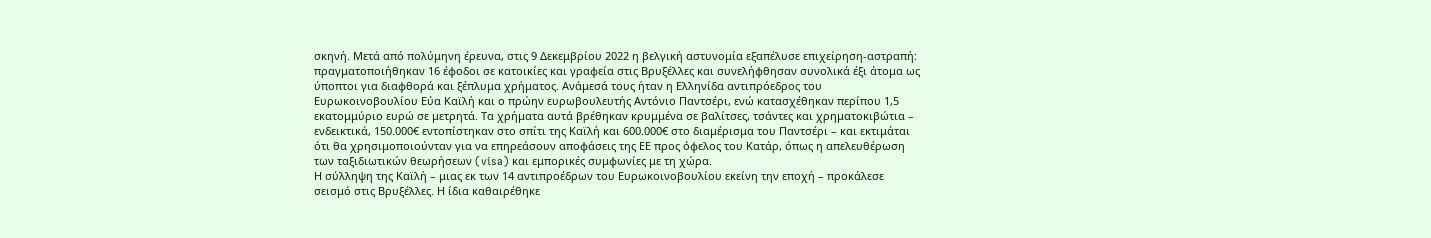σκηνή. Μετά από πολύμηνη έρευνα, στις 9 Δεκεμβρίου 2022 η βελγική αστυνομία εξαπέλυσε επιχείρηση-αστραπή: πραγματοποιήθηκαν 16 έφοδοι σε κατοικίες και γραφεία στις Βρυξέλλες και συνελήφθησαν συνολικά έξι άτομα ως ύποπτοι για διαφθορά και ξέπλυμα χρήματος. Ανάμεσά τους ήταν η Ελληνίδα αντιπρόεδρος του Ευρωκοινοβουλίου Εύα Καϊλή και ο πρώην ευρωβουλευτής Αντόνιο Παντσέρι, ενώ κατασχέθηκαν περίπου 1,5 εκατομμύριο ευρώ σε μετρητά. Τα χρήματα αυτά βρέθηκαν κρυμμένα σε βαλίτσες, τσάντες και χρηματοκιβώτια – ενδεικτικά, 150.000€ εντοπίστηκαν στο σπίτι της Καϊλή και 600.000€ στο διαμέρισμα του Παντσέρι – και εκτιμάται ότι θα χρησιμοποιούνταν για να επηρεάσουν αποφάσεις της ΕΕ προς όφελος του Κατάρ, όπως η απελευθέρωση των ταξιδιωτικών θεωρήσεων (visa) και εμπορικές συμφωνίες με τη χώρα.
Η σύλληψη της Καϊλή – μιας εκ των 14 αντιπροέδρων του Ευρωκοινοβουλίου εκείνη την εποχή – προκάλεσε σεισμό στις Βρυξέλλες. Η ίδια καθαιρέθηκε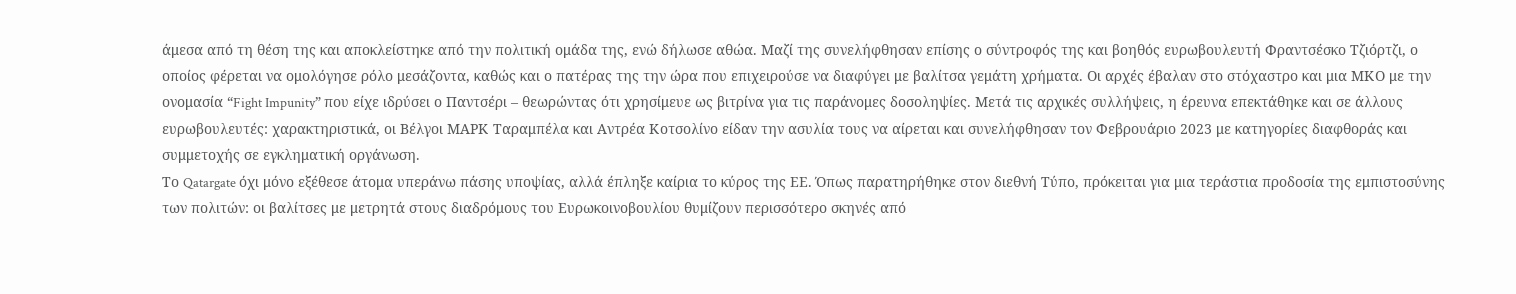άμεσα από τη θέση της και αποκλείστηκε από την πολιτική ομάδα της, ενώ δήλωσε αθώα. Μαζί της συνελήφθησαν επίσης ο σύντροφός της και βοηθός ευρωβουλευτή Φραντσέσκο Τζιόρτζι, ο οποίος φέρεται να ομολόγησε ρόλο μεσάζοντα, καθώς και ο πατέρας της την ώρα που επιχειρούσε να διαφύγει με βαλίτσα γεμάτη χρήματα. Οι αρχές έβαλαν στο στόχαστρο και μια ΜΚΟ με την ονομασία “Fight Impunity” που είχε ιδρύσει ο Παντσέρι – θεωρώντας ότι χρησίμευε ως βιτρίνα για τις παράνομες δοσοληψίες. Μετά τις αρχικές συλλήψεις, η έρευνα επεκτάθηκε και σε άλλους ευρωβουλευτές: χαρακτηριστικά, οι Βέλγοι ΜΑΡΚ Ταραμπέλα και Αντρέα Κοτσολίνο είδαν την ασυλία τους να αίρεται και συνελήφθησαν τον Φεβρουάριο 2023 με κατηγορίες διαφθοράς και συμμετοχής σε εγκληματική οργάνωση.
Το Qatargate όχι μόνο εξέθεσε άτομα υπεράνω πάσης υποψίας, αλλά έπληξε καίρια το κύρος της ΕΕ. Όπως παρατηρήθηκε στον διεθνή Τύπο, πρόκειται για μια τεράστια προδοσία της εμπιστοσύνης των πολιτών: οι βαλίτσες με μετρητά στους διαδρόμους του Ευρωκοινοβουλίου θυμίζουν περισσότερο σκηνές από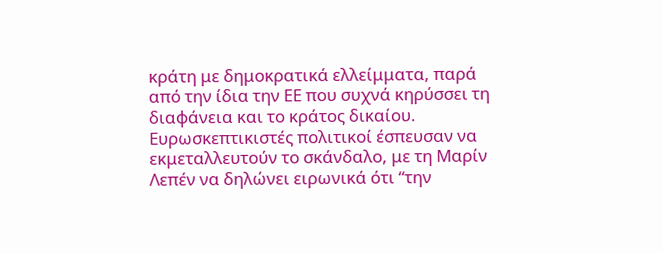κράτη με δημοκρατικά ελλείμματα, παρά από την ίδια την ΕΕ που συχνά κηρύσσει τη διαφάνεια και το κράτος δικαίου. Ευρωσκεπτικιστές πολιτικοί έσπευσαν να εκμεταλλευτούν το σκάνδαλο, με τη Μαρίν Λεπέν να δηλώνει ειρωνικά ότι “την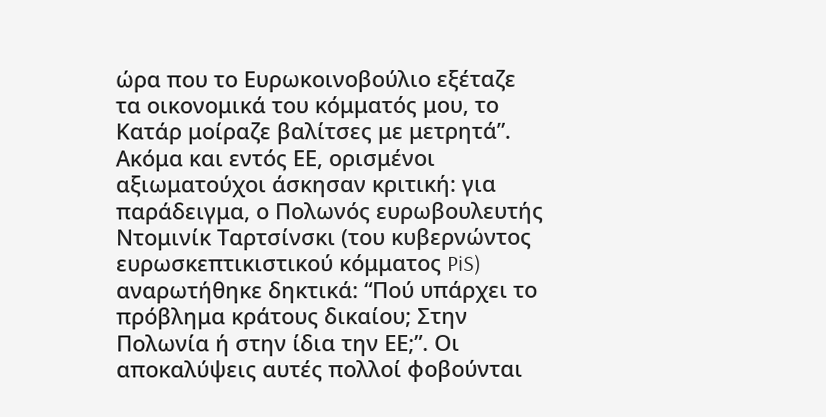ώρα που το Ευρωκοινοβούλιο εξέταζε τα οικονομικά του κόμματός μου, το Κατάρ μοίραζε βαλίτσες με μετρητά”. Ακόμα και εντός ΕΕ, ορισμένοι αξιωματούχοι άσκησαν κριτική: για παράδειγμα, ο Πολωνός ευρωβουλευτής Ντομινίκ Ταρτσίνσκι (του κυβερνώντος ευρωσκεπτικιστικού κόμματος PiS) αναρωτήθηκε δηκτικά: “Πού υπάρχει το πρόβλημα κράτους δικαίου; Στην Πολωνία ή στην ίδια την ΕΕ;”. Οι αποκαλύψεις αυτές πολλοί φοβούνται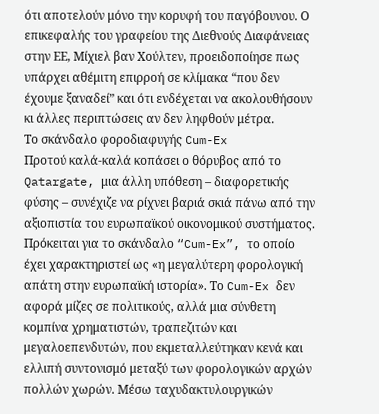ότι αποτελούν μόνο την κορυφή του παγόβουνου. Ο επικεφαλής του γραφείου της Διεθνούς Διαφάνειας στην ΕΕ, Μίχιελ βαν Χούλτεν, προειδοποίησε πως υπάρχει αθέμιτη επιρροή σε κλίμακα “που δεν έχουμε ξαναδεί” και ότι ενδέχεται να ακολουθήσουν κι άλλες περιπτώσεις αν δεν ληφθούν μέτρα.
Το σκάνδαλο φοροδιαφυγής Cum-Ex
Προτού καλά-καλά κοπάσει ο θόρυβος από το Qatargate, μια άλλη υπόθεση – διαφορετικής φύσης – συνέχιζε να ρίχνει βαριά σκιά πάνω από την αξιοπιστία του ευρωπαϊκού οικονομικού συστήματος. Πρόκειται για το σκάνδαλο “Cum-Ex”, το οποίο έχει χαρακτηριστεί ως «η μεγαλύτερη φορολογική απάτη στην ευρωπαϊκή ιστορία». Το Cum-Ex δεν αφορά μίζες σε πολιτικούς, αλλά μια σύνθετη κομπίνα χρηματιστών, τραπεζιτών και μεγαλοεπενδυτών, που εκμεταλλεύτηκαν κενά και ελλιπή συντονισμό μεταξύ των φορολογικών αρχών πολλών χωρών. Μέσω ταχυδακτυλουργικών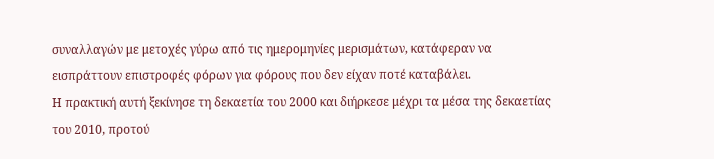συναλλαγών με μετοχές γύρω από τις ημερομηνίες μερισμάτων, κατάφεραν να εισπράττουν επιστροφές φόρων για φόρους που δεν είχαν ποτέ καταβάλει.
Η πρακτική αυτή ξεκίνησε τη δεκαετία του 2000 και διήρκεσε μέχρι τα μέσα της δεκαετίας του 2010, προτού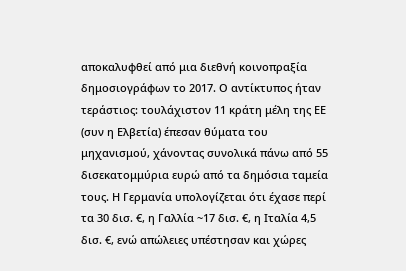αποκαλυφθεί από μια διεθνή κοινοπραξία δημοσιογράφων το 2017. Ο αντίκτυπος ήταν τεράστιος: τουλάχιστον 11 κράτη μέλη της ΕΕ (συν η Ελβετία) έπεσαν θύματα του μηχανισμού, χάνοντας συνολικά πάνω από 55 δισεκατομμύρια ευρώ από τα δημόσια ταμεία τους. Η Γερμανία υπολογίζεται ότι έχασε περί τα 30 δισ. €, η Γαλλία ~17 δισ. €, η Ιταλία 4,5 δισ. €, ενώ απώλειες υπέστησαν και χώρες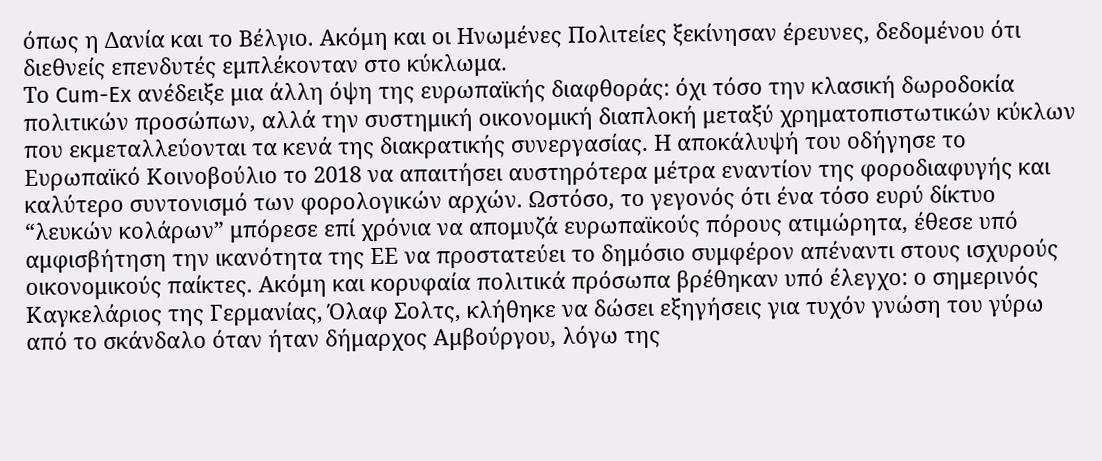όπως η Δανία και το Βέλγιο. Ακόμη και οι Ηνωμένες Πολιτείες ξεκίνησαν έρευνες, δεδομένου ότι διεθνείς επενδυτές εμπλέκονταν στο κύκλωμα.
Το Cum-Ex ανέδειξε μια άλλη όψη της ευρωπαϊκής διαφθοράς: όχι τόσο την κλασική δωροδοκία πολιτικών προσώπων, αλλά την συστημική οικονομική διαπλοκή μεταξύ χρηματοπιστωτικών κύκλων που εκμεταλλεύονται τα κενά της διακρατικής συνεργασίας. Η αποκάλυψή του οδήγησε το Ευρωπαϊκό Κοινοβούλιο το 2018 να απαιτήσει αυστηρότερα μέτρα εναντίον της φοροδιαφυγής και καλύτερο συντονισμό των φορολογικών αρχών. Ωστόσο, το γεγονός ότι ένα τόσο ευρύ δίκτυο “λευκών κολάρων” μπόρεσε επί χρόνια να απομυζά ευρωπαϊκούς πόρους ατιμώρητα, έθεσε υπό αμφισβήτηση την ικανότητα της ΕΕ να προστατεύει το δημόσιο συμφέρον απέναντι στους ισχυρούς οικονομικούς παίκτες. Ακόμη και κορυφαία πολιτικά πρόσωπα βρέθηκαν υπό έλεγχο: ο σημερινός Καγκελάριος της Γερμανίας, Όλαφ Σολτς, κλήθηκε να δώσει εξηγήσεις για τυχόν γνώση του γύρω από το σκάνδαλο όταν ήταν δήμαρχος Αμβούργου, λόγω της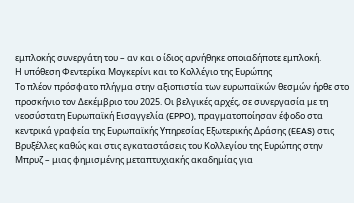εμπλοκής συνεργάτη του – αν και ο ίδιος αρνήθηκε οποιαδήποτε εμπλοκή.
Η υπόθεση Φεντερίκα Μογκερίνι και το Κολλέγιο της Ευρώπης
Το πλέον πρόσφατο πλήγμα στην αξιοπιστία των ευρωπαϊκών θεσμών ήρθε στο προσκήνιο τον Δεκέμβριο του 2025. Οι βελγικές αρχές, σε συνεργασία με τη νεοσύστατη Ευρωπαϊκή Εισαγγελία (EPPO), πραγματοποίησαν έφοδο στα κεντρικά γραφεία της Ευρωπαϊκής Υπηρεσίας Εξωτερικής Δράσης (EEAS) στις Βρυξέλλες καθώς και στις εγκαταστάσεις του Κολλεγίου της Ευρώπης στην Μπρυζ – μιας φημισμένης μεταπτυχιακής ακαδημίας για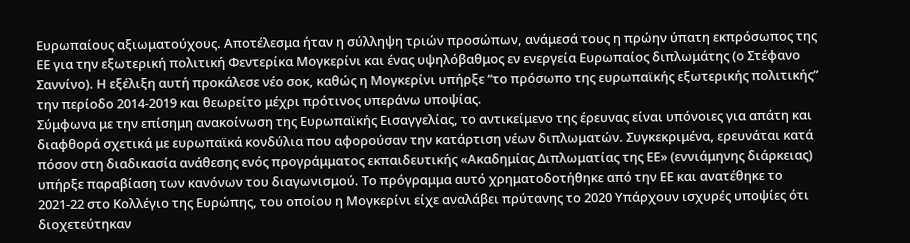Ευρωπαίους αξιωματούχους. Αποτέλεσμα ήταν η σύλληψη τριών προσώπων, ανάμεσά τους η πρώην ύπατη εκπρόσωπος της ΕΕ για την εξωτερική πολιτική Φεντερίκα Μογκερίνι και ένας υψηλόβαθμος εν ενεργεία Ευρωπαίος διπλωμάτης (ο Στέφανο Σαννίνο). Η εξέλιξη αυτή προκάλεσε νέο σοκ, καθώς η Μογκερίνι υπήρξε “το πρόσωπο της ευρωπαϊκής εξωτερικής πολιτικής” την περίοδο 2014-2019 και θεωρείτο μέχρι πρότινος υπεράνω υποψίας.
Σύμφωνα με την επίσημη ανακοίνωση της Ευρωπαϊκής Εισαγγελίας, το αντικείμενο της έρευνας είναι υπόνοιες για απάτη και διαφθορά σχετικά με ευρωπαϊκά κονδύλια που αφορούσαν την κατάρτιση νέων διπλωματών. Συγκεκριμένα, ερευνάται κατά πόσον στη διαδικασία ανάθεσης ενός προγράμματος εκπαιδευτικής «Ακαδημίας Διπλωματίας της ΕΕ» (εννιάμηνης διάρκειας) υπήρξε παραβίαση των κανόνων του διαγωνισμού. Το πρόγραμμα αυτό χρηματοδοτήθηκε από την ΕΕ και ανατέθηκε το 2021-22 στο Κολλέγιο της Ευρώπης, του οποίου η Μογκερίνι είχε αναλάβει πρύτανης το 2020 Υπάρχουν ισχυρές υποψίες ότι διοχετεύτηκαν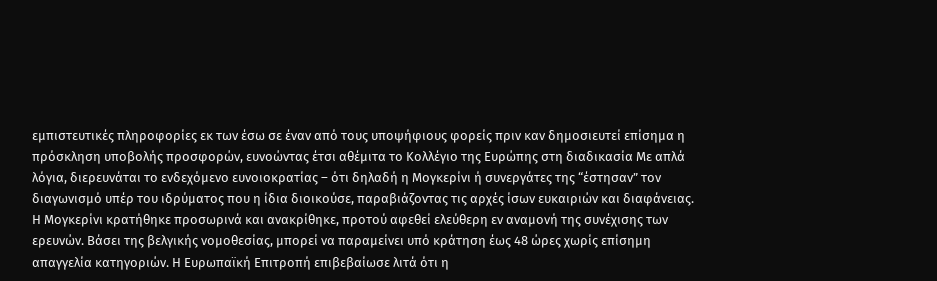εμπιστευτικές πληροφορίες εκ των έσω σε έναν από τους υποψήφιους φορείς πριν καν δημοσιευτεί επίσημα η πρόσκληση υποβολής προσφορών, ευνοώντας έτσι αθέμιτα το Κολλέγιο της Ευρώπης στη διαδικασία Με απλά λόγια, διερευνάται το ενδεχόμενο ευνοιοκρατίας – ότι δηλαδή η Μογκερίνι ή συνεργάτες της “έστησαν” τον διαγωνισμό υπέρ του ιδρύματος που η ίδια διοικούσε, παραβιάζοντας τις αρχές ίσων ευκαιριών και διαφάνειας.
Η Μογκερίνι κρατήθηκε προσωρινά και ανακρίθηκε, προτού αφεθεί ελεύθερη εν αναμονή της συνέχισης των ερευνών. Βάσει της βελγικής νομοθεσίας, μπορεί να παραμείνει υπό κράτηση έως 48 ώρες χωρίς επίσημη απαγγελία κατηγοριών. Η Ευρωπαϊκή Επιτροπή επιβεβαίωσε λιτά ότι η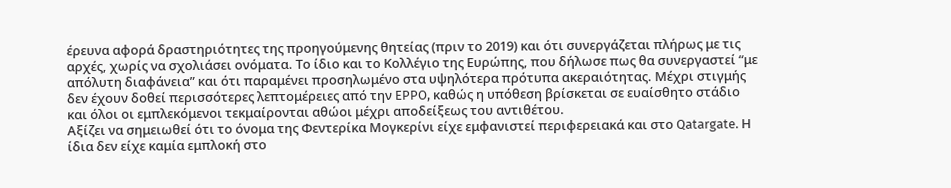έρευνα αφορά δραστηριότητες της προηγούμενης θητείας (πριν το 2019) και ότι συνεργάζεται πλήρως με τις αρχές, χωρίς να σχολιάσει ονόματα. Το ίδιο και το Κολλέγιο της Ευρώπης, που δήλωσε πως θα συνεργαστεί “με απόλυτη διαφάνεια” και ότι παραμένει προσηλωμένο στα υψηλότερα πρότυπα ακεραιότητας. Μέχρι στιγμής δεν έχουν δοθεί περισσότερες λεπτομέρειες από την EPPO, καθώς η υπόθεση βρίσκεται σε ευαίσθητο στάδιο και όλοι οι εμπλεκόμενοι τεκμαίρονται αθώοι μέχρι αποδείξεως του αντιθέτου.
Αξίζει να σημειωθεί ότι το όνομα της Φεντερίκα Μογκερίνι είχε εμφανιστεί περιφερειακά και στο Qatargate. Η ίδια δεν είχε καμία εμπλοκή στο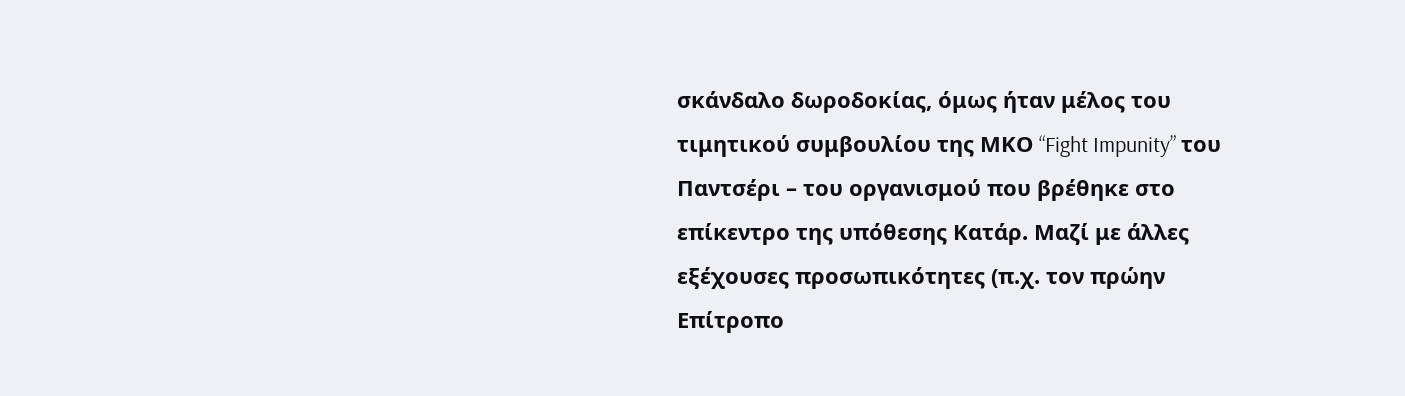σκάνδαλο δωροδοκίας, όμως ήταν μέλος του τιμητικού συμβουλίου της ΜΚΟ “Fight Impunity” του Παντσέρι – του οργανισμού που βρέθηκε στο επίκεντρο της υπόθεσης Κατάρ. Μαζί με άλλες εξέχουσες προσωπικότητες (π.χ. τον πρώην Επίτροπο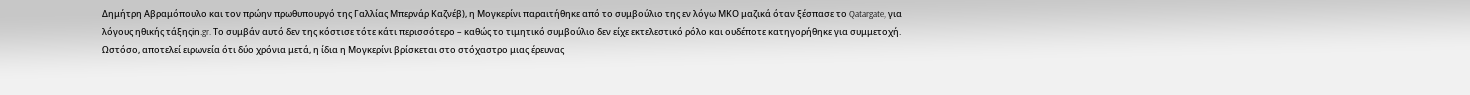Δημήτρη Αβραμόπουλο και τον πρώην πρωθυπουργό της Γαλλίας Μπερνάρ Καζνέβ), η Μογκερίνι παραιτήθηκε από το συμβούλιο της εν λόγω ΜΚΟ μαζικά όταν ξέσπασε το Qatargate, για λόγους ηθικής τάξηςin.gr. Το συμβάν αυτό δεν της κόστισε τότε κάτι περισσότερο – καθώς το τιμητικό συμβούλιο δεν είχε εκτελεστικό ρόλο και ουδέποτε κατηγορήθηκε για συμμετοχή. Ωστόσο, αποτελεί ειρωνεία ότι δύο χρόνια μετά, η ίδια η Μογκερίνι βρίσκεται στο στόχαστρο μιας έρευνας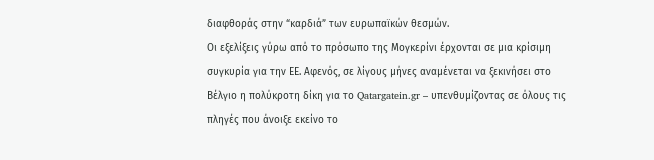διαφθοράς στην “καρδιά” των ευρωπαϊκών θεσμών.
Οι εξελίξεις γύρω από το πρόσωπο της Μογκερίνι έρχονται σε μια κρίσιμη συγκυρία για την ΕΕ. Αφενός, σε λίγους μήνες αναμένεται να ξεκινήσει στο Βέλγιο η πολύκροτη δίκη για το Qatargatein.gr – υπενθυμίζοντας σε όλους τις πληγές που άνοιξε εκείνο το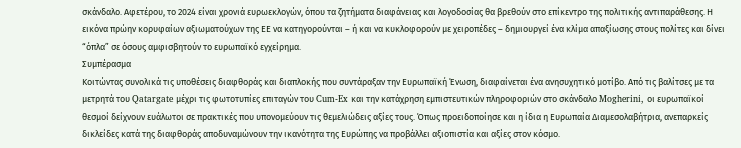σκάνδαλο. Αφετέρου, το 2024 είναι χρονιά ευρωεκλογών, όπου τα ζητήματα διαφάνειας και λογοδοσίας θα βρεθούν στο επίκεντρο της πολιτικής αντιπαράθεσης. Η εικόνα πρώην κορυφαίων αξιωματούχων της ΕΕ να κατηγορούνται – ή και να κυκλοφορούν με χειροπέδες – δημιουργεί ένα κλίμα απαξίωσης στους πολίτες και δίνει “όπλα” σε όσους αμφισβητούν το ευρωπαϊκό εγχείρημα.
Συμπέρασμα
Κοιτώντας συνολικά τις υποθέσεις διαφθοράς και διαπλοκής που συντάραξαν την Ευρωπαϊκή Ένωση, διαφαίνεται ένα ανησυχητικό μοτίβο. Από τις βαλίτσες με τα μετρητά του Qatargate μέχρι τις φωτοτυπίες επιταγών του Cum-Ex και την κατάχρηση εμπιστευτικών πληροφοριών στο σκάνδαλο Mogherini, οι ευρωπαϊκοί θεσμοί δείχνουν ευάλωτοι σε πρακτικές που υπονομεύουν τις θεμελιώδεις αξίες τους. Όπως προειδοποίησε και η ίδια η Ευρωπαία Διαμεσολαβήτρια, ανεπαρκείς δικλείδες κατά της διαφθοράς αποδυναμώνουν την ικανότητα της Ευρώπης να προβάλλει αξιοπιστία και αξίες στον κόσμο.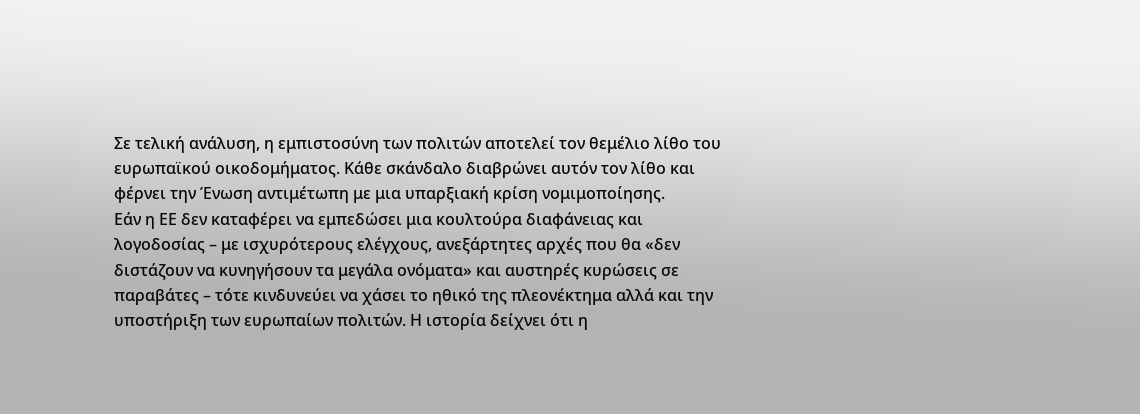Σε τελική ανάλυση, η εμπιστοσύνη των πολιτών αποτελεί τον θεμέλιο λίθο του ευρωπαϊκού οικοδομήματος. Κάθε σκάνδαλο διαβρώνει αυτόν τον λίθο και φέρνει την Ένωση αντιμέτωπη με μια υπαρξιακή κρίση νομιμοποίησης.
Εάν η ΕΕ δεν καταφέρει να εμπεδώσει μια κουλτούρα διαφάνειας και λογοδοσίας – με ισχυρότερους ελέγχους, ανεξάρτητες αρχές που θα «δεν διστάζουν να κυνηγήσουν τα μεγάλα ονόματα» και αυστηρές κυρώσεις σε παραβάτες – τότε κινδυνεύει να χάσει το ηθικό της πλεονέκτημα αλλά και την υποστήριξη των ευρωπαίων πολιτών. Η ιστορία δείχνει ότι η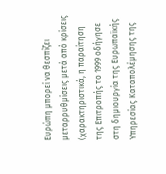Ευρώπη μπορεί να θεσπίζει μεταρρυθμίσεις μετά από κρίσεις (χαρακτηριστικά, η παραίτηση της Επιτροπής το 1999 οδήγησε στη δημιουργία της Ευρωπαϊκής Υπηρεσίας Καταπολέμησης της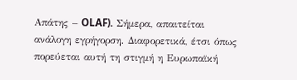Απάτης – OLAF). Σήμερα, απαιτείται ανάλογη εγρήγορση. Διαφορετικά, έτσι όπως πορεύεται αυτή τη στιγμή η Ευρωπαϊκή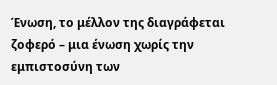Ένωση, το μέλλον της διαγράφεται ζοφερό – μια ένωση χωρίς την εμπιστοσύνη των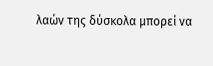λαών της δύσκολα μπορεί να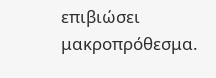επιβιώσει μακροπρόθεσμα.